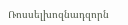Ռոսսելխոզնադզորն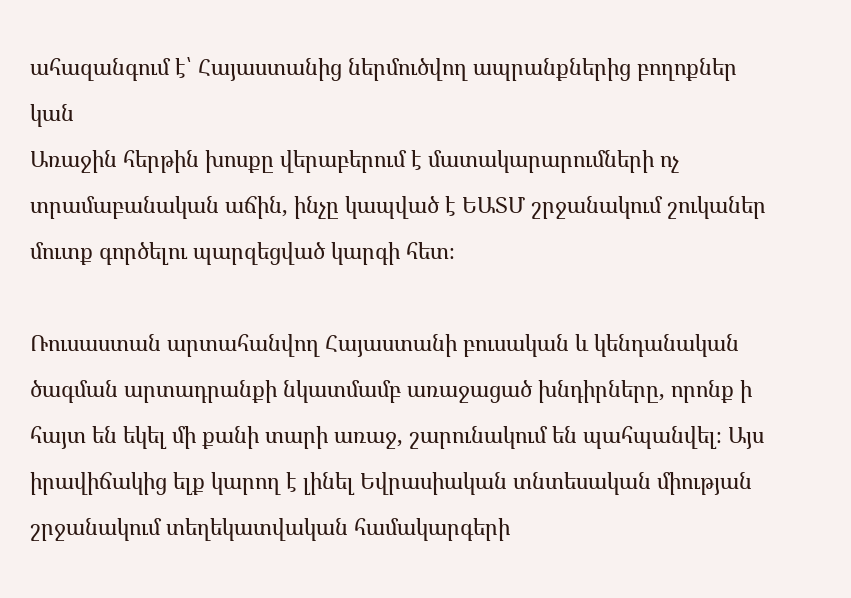ահազանգում է՝ Հայաստանից ներմուծվող ապրանքներից բողոքներ կան
Առաջին հերթին խոսքը վերաբերում է մատակարարումների ոչ տրամաբանական աճին, ինչը կապված է ԵԱՏՄ շրջանակում շուկաներ մուտք գործելու պարզեցված կարգի հետ։

Ռուսաստան արտահանվող Հայաստանի բուսական և կենդանական ծագման արտադրանքի նկատմամբ առաջացած խնդիրները, որոնք ի հայտ են եկել մի քանի տարի առաջ, շարունակում են պահպանվել։ Այս իրավիճակից ելք կարող է լինել Եվրասիական տնտեսական միության շրջանակում տեղեկատվական համակարգերի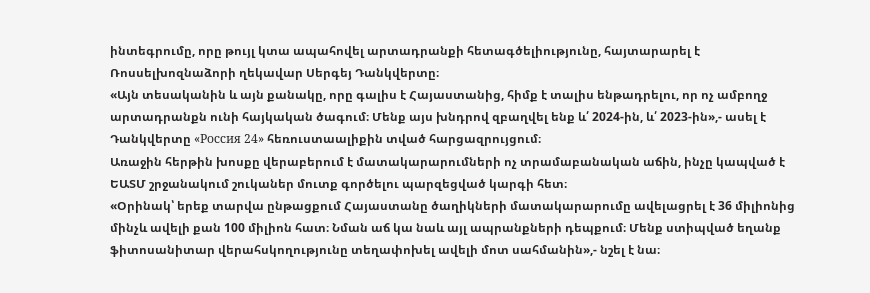ինտեգրումը, որը թույլ կտա ապահովել արտադրանքի հետագծելիությունը, հայտարարել է Ռոսսելխոզնաձորի ղեկավար Սերգեյ Դանկվերտը։
«Այն տեսականին և այն քանակը, որը գալիս է Հայաստանից, հիմք է տալիս ենթադրելու, որ ոչ ամբողջ արտադրանքն ունի հայկական ծագում։ Մենք այս խնդրով զբաղվել ենք և՛ 2024-ին, և՛ 2023-ին»,- ասել է Դանկվերտը «Россия 24» հեռուստաալիքին տված հարցազրույցում։
Առաջին հերթին խոսքը վերաբերում է մատակարարումների ոչ տրամաբանական աճին, ինչը կապված է ԵԱՏՄ շրջանակում շուկաներ մուտք գործելու պարզեցված կարգի հետ։
«Օրինակ՝ երեք տարվա ընթացքում Հայաստանը ծաղիկների մատակարարումը ավելացրել է 36 միլիոնից մինչև ավելի քան 100 միլիոն հատ։ Նման աճ կա նաև այլ ապրանքների դեպքում։ Մենք ստիպված եղանք ֆիտոսանիտար վերահսկողությունը տեղափոխել ավելի մոտ սահմանին»,- նշել է նա։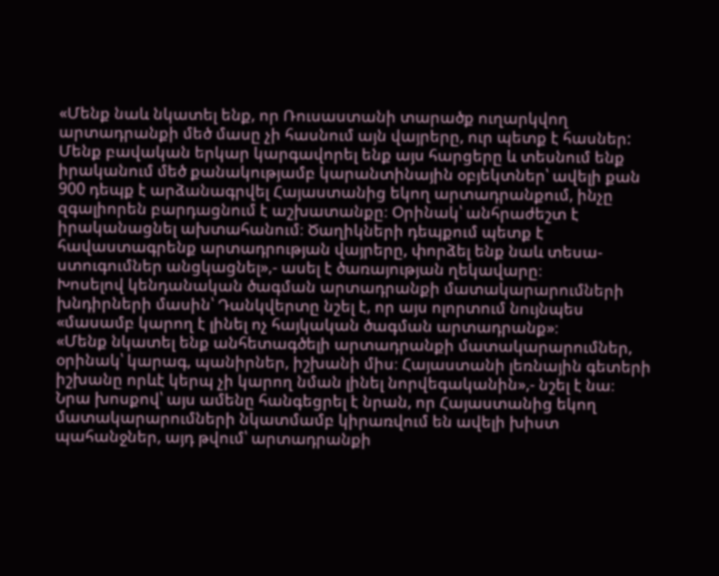«Մենք նաև նկատել ենք, որ Ռուսաստանի տարածք ուղարկվող արտադրանքի մեծ մասը չի հասնում այն վայրերը, ուր պետք է հասներ: Մենք բավական երկար կարգավորել ենք այս հարցերը և տեսնում ենք իրականում մեծ քանակությամբ կարանտինային օբյեկտներ՝ ավելի քան 900 դեպք է արձանագրվել Հայաստանից եկող արտադրանքում, ինչը զգալիորեն բարդացնում է աշխատանքը։ Օրինակ՝ անհրաժեշտ է իրականացնել ախտահանում։ Ծաղիկների դեպքում պետք է հավաստագրենք արտադրության վայրերը, փորձել ենք նաև տեսա-ստուգումներ անցկացնել»,- ասել է ծառայության ղեկավարը։
Խոսելով կենդանական ծագման արտադրանքի մատակարարումների խնդիրների մասին՝ Դանկվերտը նշել է, որ այս ոլորտում նույնպես «մասամբ կարող է լինել ոչ հայկական ծագման արտադրանք»։
«Մենք նկատել ենք անհետագծելի արտադրանքի մատակարարումներ, օրինակ՝ կարագ, պանիրներ, իշխանի միս։ Հայաստանի լեռնային գետերի իշխանը որևէ կերպ չի կարող նման լինել նորվեգականին»,- նշել է նա։
Նրա խոսքով՝ այս ամենը հանգեցրել է նրան, որ Հայաստանից եկող մատակարարումների նկատմամբ կիրառվում են ավելի խիստ պահանջներ, այդ թվում՝ արտադրանքի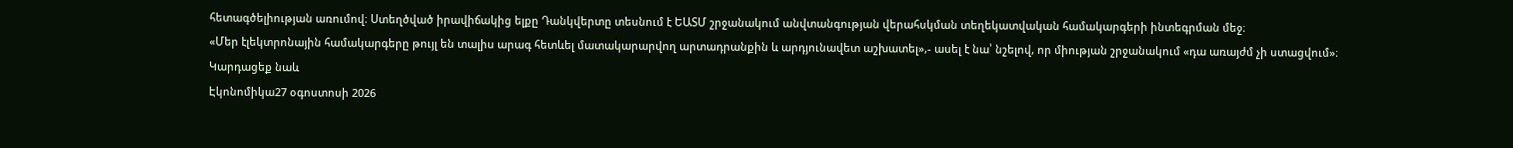հետագծելիության առումով։ Ստեղծված իրավիճակից ելքը Դանկվերտը տեսնում է ԵԱՏՄ շրջանակում անվտանգության վերահսկման տեղեկատվական համակարգերի ինտեգրման մեջ։
«Մեր էլեկտրոնային համակարգերը թույլ են տալիս արագ հետևել մատակարարվող արտադրանքին և արդյունավետ աշխատել»,- ասել է նա՝ նշելով, որ միության շրջանակում «դա առայժմ չի ստացվում»։
Կարդացեք նաև
Էկոնոմիկա27 օգոստոսի 2026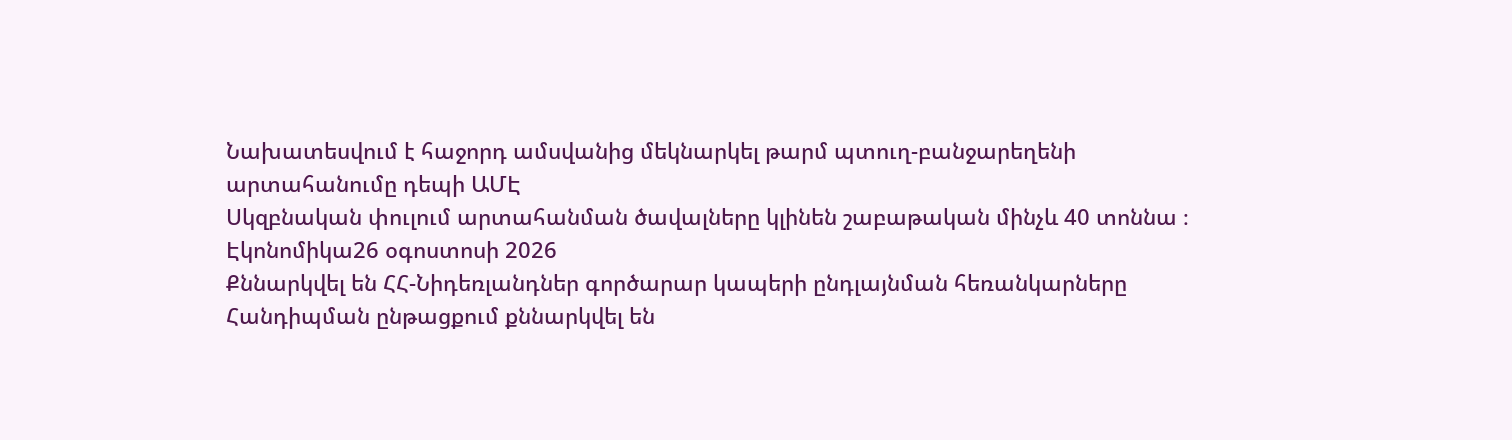Նախատեսվում է հաջորդ ամսվանից մեկնարկել թարմ պտուղ-բանջարեղենի արտահանումը դեպի ԱՄԷ
Սկզբնական փուլում արտահանման ծավալները կլինեն շաբաթական մինչև 40 տոննա ։
Էկոնոմիկա26 օգոստոսի 2026
Քննարկվել են ՀՀ-Նիդեռլանդներ գործարար կապերի ընդլայնման հեռանկարները
Հանդիպման ընթացքում քննարկվել են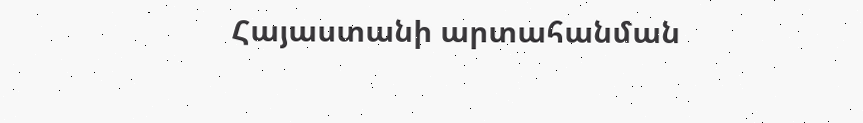Հայաստանի արտահանման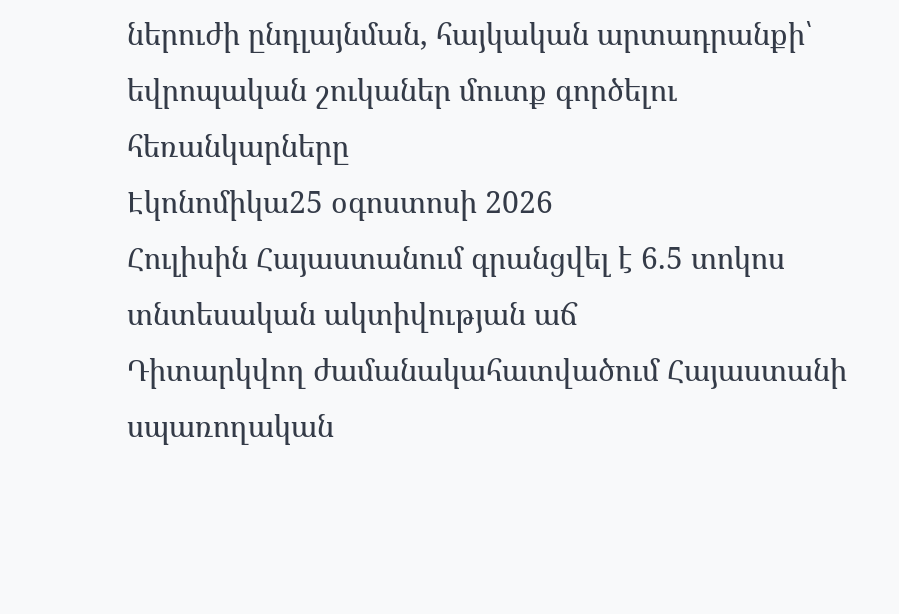ներուժի ընդլայնման, հայկական արտադրանքի՝ եվրոպական շուկաներ մուտք գործելու հեռանկարները
Էկոնոմիկա25 օգոստոսի 2026
Հուլիսին Հայաստանում գրանցվել է 6.5 տոկոս տնտեսական ակտիվության աճ
Դիտարկվող ժամանակահատվածում Հայաստանի սպառողական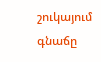շուկայում գնաճը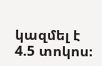կազմել է 4.5 տոկոս։